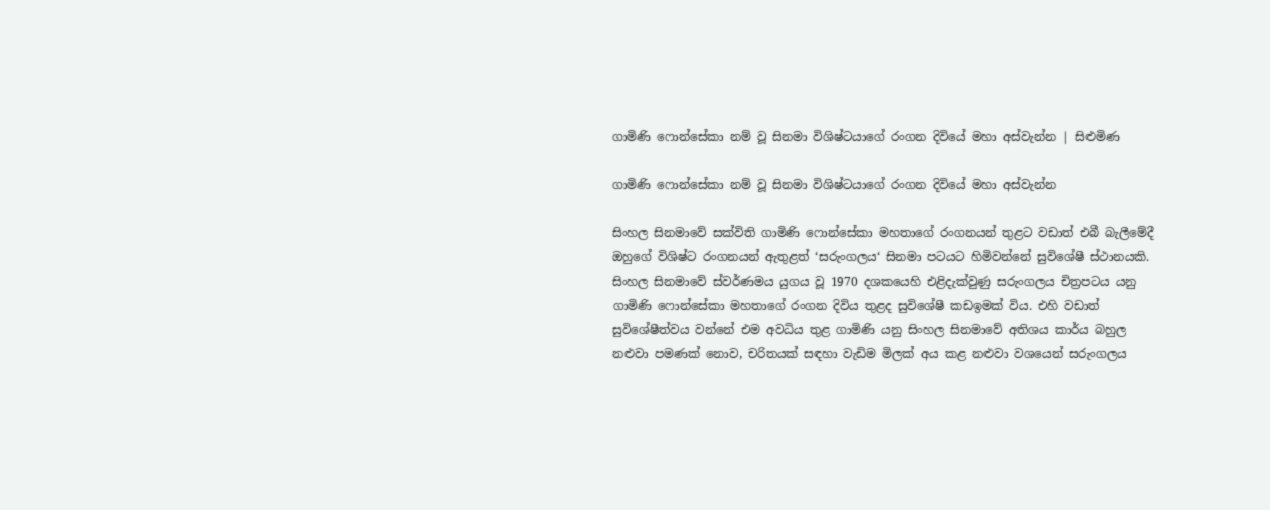ගාමිණි ෆොන්සේකා නම් වූ සිනමා විශිෂ්ටයාගේ රංගන දිවියේ මහා අස්වැන්න | සිළුමිණ

ගාමිණි ෆොන්සේකා නම් වූ සිනමා විශිෂ්ටයාගේ රංගන දිවියේ මහා අස්වැන්න

සිංහල සිනමාවේ සක්විති ගාමිණි ෆොන්සේකා මහතාගේ රංගනයන් තුළට වඩාත් එබී බැලීමේදී ඔහුගේ විශිෂ්ට රංගනයන් ඇතුළත් ‘සරුංගලය‘ සිනමා පටයට හිමිවන්නේ සුවිශේෂී ස්ථානයකි. සිංහල සිනමාවේ ස්වර්ණමය යුගය වූ 1970 දශකයෙහි එළිදැක්වුණු සරුංගලය චිත්‍රපටය යනු ගාමිණි ෆොන්සේකා මහතාගේ රංගන දිවිය තුළද සුවිශේෂී කඩඉමක් විය. එහි වඩාත් සුවිශේෂීත්වය වන්නේ එම අවධිය තුළ ගාමිණි යනු සිංහල සිනමාවේ අතිශය කාර්ය බහුල නළුවා පමණක් නොව, චරිතයක් සඳහා වැඩිම මිලක් අය කළ නළුවා වශයෙන් සරුංගලය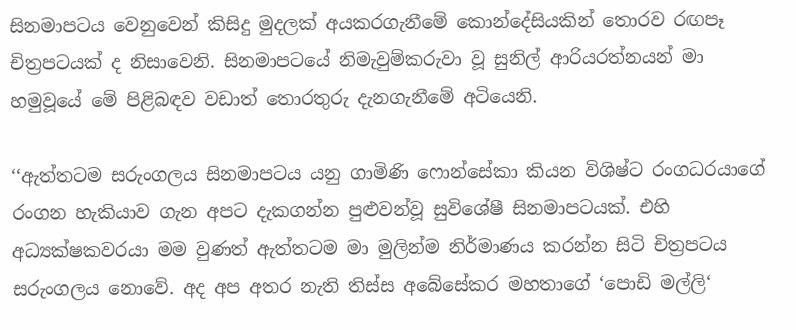සිනමාපටය වෙනුවෙන් කිසිදු මුදලක් අයකරගැනීමේ කොන්දේසියකින් තොරව රඟපෑ චිත්‍රපටයක් ද නිසාවෙනි. සිනමාපටයේ නිමැවුම්කරුවා වූ සුනිල් ආරියරත්නයන් මා හමුවූයේ මේ පිළිබඳව වඩාත් තොරතුරු දැනගැනීමේ අටියෙනි.

‘‘ඇත්තටම සරුංගලය සිනමාපටය යනු ගාමිණි ෆොන්සේකා කියන විශිෂ්ට රංගධරයාගේ රංගන හැකියාව ගැන අපට දැකගන්න පුළුවන්වූ සුවිශේෂී සිනමාපටයක්. එහි අධ්‍යක්ෂකවරයා මම වුණත් ඇත්තටම මා මුලින්ම නිර්මාණය කරන්න සිටි චිත්‍රපටය සරුංගලය නොවේ. අද අප අතර නැති තිස්ස අබේසේකර මහතාගේ ‘පොඩි මල්ලි‘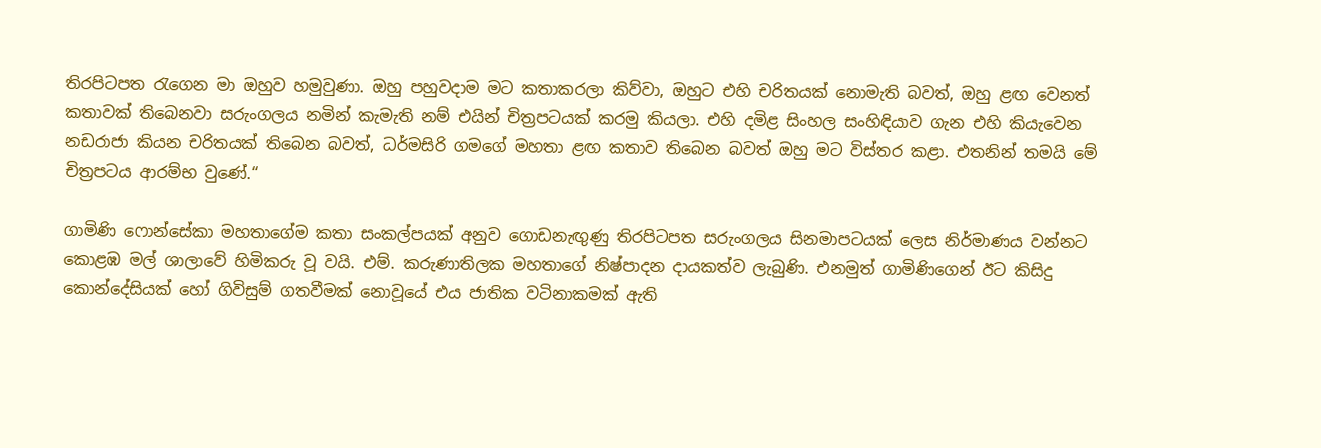තිරපිටපත රැගෙන මා ඔහුව හමුවුණා. ඔහු පහුවදාම මට කතාකරලා කිව්වා, ඔහුට එහි චරිතයක් නොමැති බවත්, ඔහු ළඟ වෙනත් කතාවක් තිබෙනවා සරුංගලය නමින් කැමැති නම් එයින් චිත්‍රපටයක් කරමු කියලා. එහි දමිළ සිංහල සංහිඳියාව ගැන එහි කියැවෙන නඩරාජා කියන චරිතයක් තිබෙන බවත්, ධර්මසිරි ගමගේ මහතා ළඟ කතාව තිබෙන බවත් ඔහු මට විස්තර කළා. එතනින් තමයි මේ චිත්‍රපටය ආරම්භ වුණේ.“

ගාමිණි ෆොන්සේකා මහතාගේම කතා සංකල්පයක් අනුව ගොඩනැඟුණු තිරපිටපත සරුංගලය සිනමාපටයක් ලෙස නිර්මාණය වන්නට කොළඹ මල් ශාලාවේ හිමිකරු වූ වයි. එම්. කරුණාතිලක මහතාගේ නිෂ්පාදන දායකත්ව ලැබුණි. එනමුත් ගාමිණිගෙන් ඊට කිසිදු කොන්දේසියක් හෝ ගිවිසුම් ගතවීමක් නොවූයේ එය ජාතික වටිනාකමක් ඇති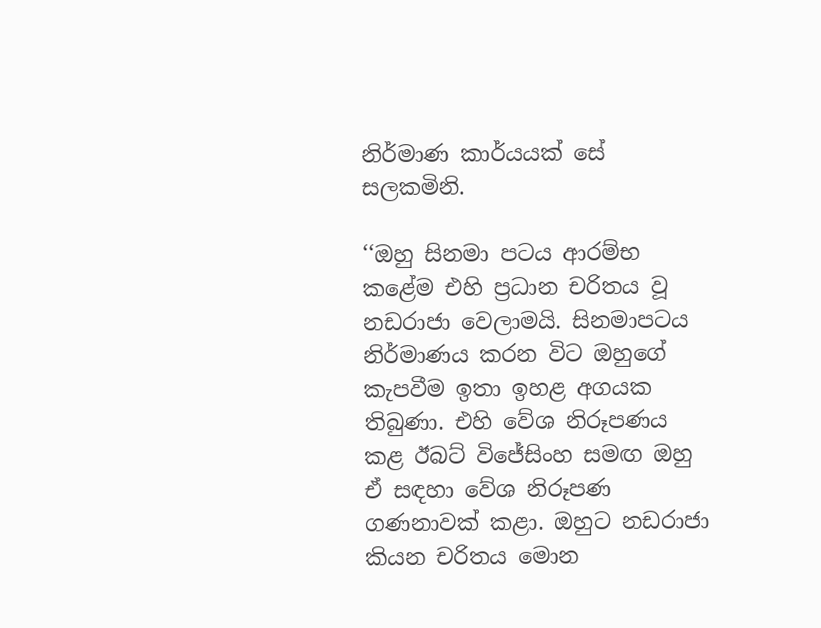නිර්මාණ කාර්යයක් සේ සලකමිනි.

‘‘ඔහු සිනමා පටය ආරම්භ කළේම එහි ප්‍රධාන චරිතය වූ නඩරාජා වෙලාමයි. සිනමාපටය නිර්මාණය කරන විට ඔහුගේ කැපවීම ඉතා ඉහළ අගයක තිබුණා. එහි වේශ නිරූපණය කළ ඊබට් විජේසිංහ සමඟ ඔහු ඒ සඳහා වේශ නිරූපණ ගණනාවක් කළා. ඔහුට නඩරාජා කියන චරිතය මොන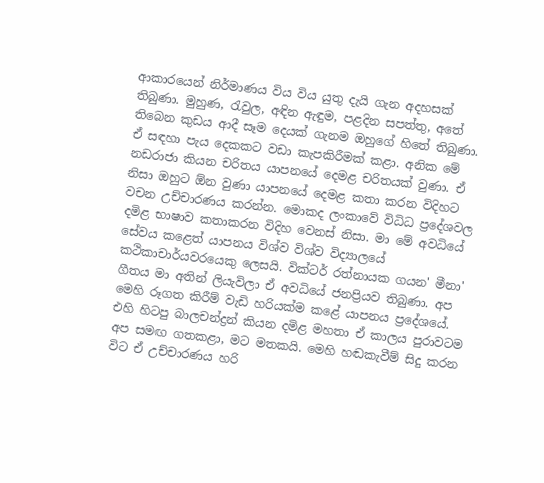ආකාරයෙන් නිර්මාණය විය විය යුතු දැයි ගැන අදහසක් තිබුණා. මුහුණ, රැවුල, අඳින ඇඳුම, පළදින සපත්තු, අතේ තිබෙන කුඩය ආදී සෑම දෙයක් ගැනම ඔහුගේ හිතේ තිබුණා. ඒ සඳහා පැය දෙකකට වඩා කැපකිරීමක් කළා. අනික මේ නඩරාජා කියන චරිතය යාපනයේ දෙමළ චරිතයක් වුණා. ඒ නිසා ඔහුට ඕන වුණා යාපනයේ දෙමළ කතා කරන විදිහට වචන උච්චාරණය කරන්න. මොකද ලංකාවේ විධිධ ප්‍රදේශවල දමිළ භාෂාව කතාකරන විදිහ වෙනස් නිසා. මා මේ අවධියේ සේවය කළෙත් යාපනය විශ්ව විශ්ව විද්‍යාලයේ කථිකාචාර්යවරයෙකු ලෙසයි. වික්ටර් රත්නායක ගයන' මීනා' ගීතය මා අතින් ලියැවිලා ඒ අවධියේ ජනප්‍රියව තිබුණා. අප මෙහි රූගත කිරීම් වැඩි හරියක්ම කළේ යාපනය ප්‍රදේශයේ. එහි හිටපු බාලචන්ද්‍රන් කියන දමිළ මහතා ඒ කාලය පුරාවටම අප සමඟ ගතකළා, මට මතකයි. මෙහි හඬකැවීම් සිදු කරන විට ඒ උච්චාරණය හරි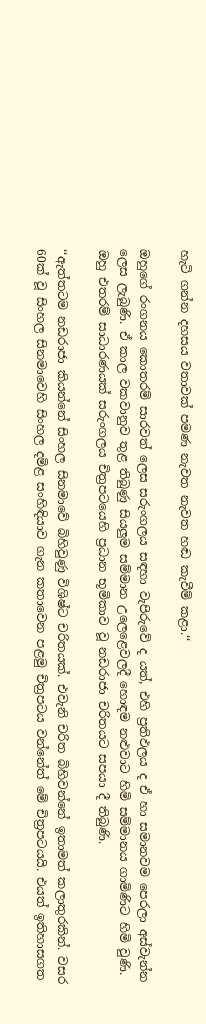හැටි ගන්න දහසය වතාවක් පමණ නැවත නැවත හඬ කැවීම් කළා.‘‘

ඔහුගේ රංගනය කොතරම් සාරවත් ලෙස සරුංගලය සඳහා වැපිරුවේ ද යත්, එහි ප්‍රතිඵලය ද ඒ හා සමානවම පෙරලා අස්වැන්න ලෙස ලැබුණි. ඒ කාල වකවානුව තුළ තිබුණු සියලුම සම්මාන උලෙළෙවලදී හොඳම නළුවාට හිමි සම්මානය ගාමිණිට හිමි වුණි. ඔහු එතරම් සාධාරණයක් සරුංගලය චිත්‍රපටයෙහි ප්‍රධාන භූමිකාව වූ නඩරාජා චරිතයට සපයා දී තිබුණි.

‘‘ඇත්තටම නඩරාජා කියන්නේ සිංහල සිනමාවේ බිහිවුණු විශිෂ්ට චරිතයක්. එවැනි චරිත බිහිවන්නේ ඉතාමත් කලාතුරකින්. වසර 60ක් වූ සිංහල සිනමාවෙහි සිංහල දමිළ සංහිඳියාව ගැන කතාවෙන පළමු චිත්‍රපටය වන්නේත් මේ චිත්‍රපටයයි. එයත් ඉතිහාසගත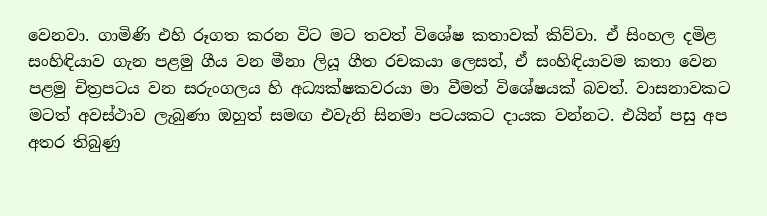වෙනවා. ගාමිණි එහි රූගත කරන විට මට තවත් විශේෂ කතාවක් කිව්වා. ඒ සිංහල දමිළ සංහිඳියාව ගැන පළමු ගීය වන මීනා ලියූ ගීත රචකයා ලෙසත්, ඒ සංහිඳියාවම කතා වෙන පළමු චිත්‍රපටය වන සරුංගලය හි අධ්‍යක්ෂකවරයා මා වීමත් විශේෂයක් බවත්. වාසනාවකට මටත් අවස්ථාව ලැබුණා ඔහුත් සමඟ එවැනි සිනමා පටයකට දායක වන්නට. එයින් පසු අප අතර තිබුණු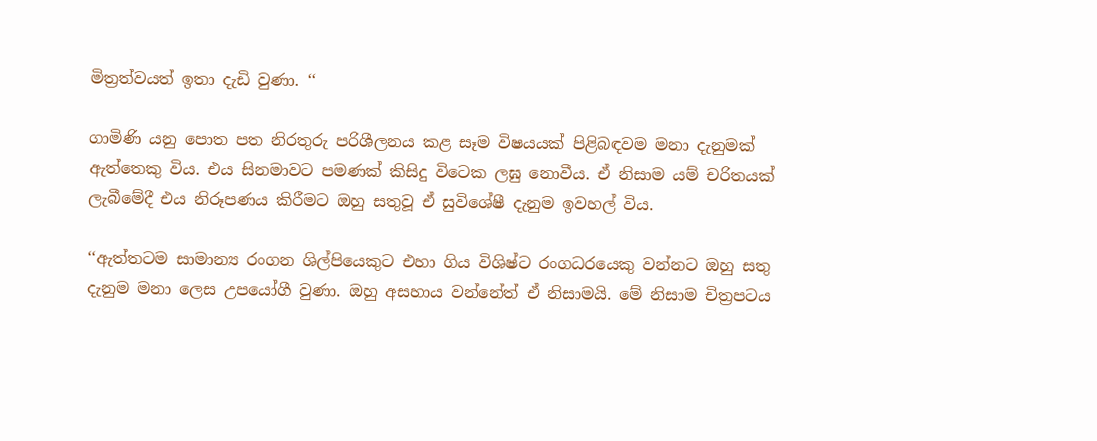මිත්‍රත්වයත් ඉතා දැඩි වුණා. ‘‘

ගාමිණි යනු පොත පත නිරතුරු පරිශීලනය කළ සෑම විෂයයක් පිළිබඳවම මනා දැනුමක් ඇත්තෙකු විය. එය සිනමාවට පමණක් කිසිදු විටෙක ලඝු නොවීය. ඒ නිසාම යම් චරිතයක් ලැබීමේදී එය නිරූපණය කිරීමට ඔහු සතුවූ ඒ සුවිශේෂී දැනුම ඉවහල් විය.

‘‘ඇත්තටම සාමාන්‍ය රංගන ශිල්පියෙකුට එහා ගිය විශිෂ්ට රංගධරයෙකු වන්නට ඔහු සතු දැනුම මනා ලෙස උපයෝගී වුණා. ඔහු අසහාය වන්නේත් ඒ නිසාමයි. මේ නිසාම චිත්‍රපටය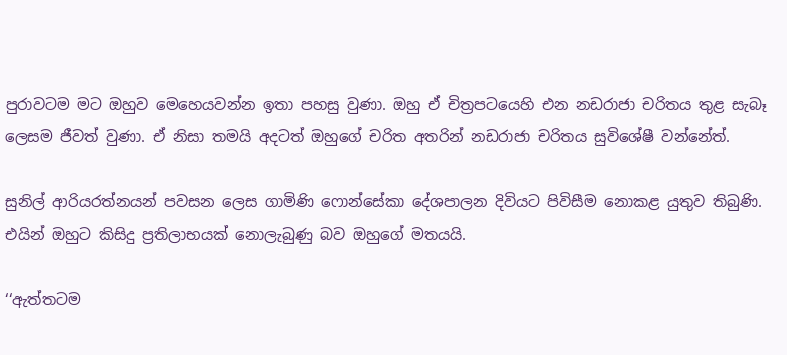පුරාවටම මට ඔහුව මෙහෙයවන්න ඉතා පහසු වුණා. ඔහු ඒ චිත්‍රපටයෙහි එන නඩරාජා චරිතය තුළ සැබෑ ලෙසම ජීවත් වුණා. ඒ නිසා තමයි අදටත් ඔහුගේ චරිත අතරින් නඩරාජා චරිතය සුවිශේෂී වන්නේත්.

සුනිල් ආරියරත්නයන් පවසන ලෙස ගාමිණි ‍ෆොන්සේකා දේශපාලන දිවියට පිවිසීම නොකළ යුතුව තිබුණි. එයින් ඔහුට කිසිදු ප්‍රතිලාභයක් නොලැබුණු බව ඔහුගේ මතයයි.

‘‘ඇත්තටම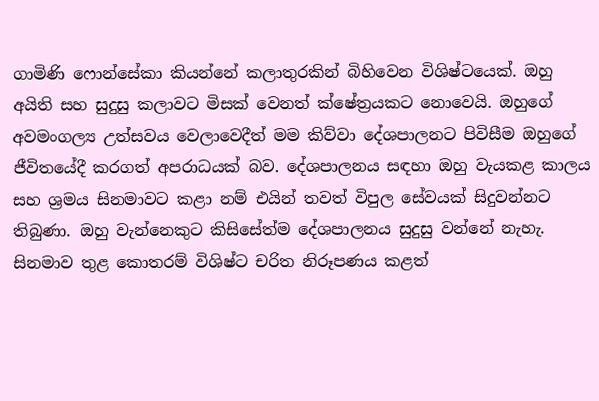ගාමිණි ෆොන්සේකා කියන්නේ කලාතුරකින් බිහිවෙන විශිෂ්ටයෙක්. ඔහු අයිති සහ සුදුසු කලාවට මිසක් වෙනත් ක්ෂේත්‍රයකට නොවෙයි. ඔහුගේ අවමංගල්‍ය උත්සවය වෙලාවෙදීත් මම කිව්වා දේශපාලනට පිවිසීම ඔහුගේ ජීවිතයේදී කරගත් අපරාධයක් බව. දේශපාලනය සඳහා ඔහු වැයකළ කාලය සහ ශ්‍රමය සිනමාවට කළා නම් එයින් තවත් විපුල සේවයක් සිදුවන්නට තිබුණා. ඔහු වැන්නෙකුට කිසිසේත්ම දේශපාලනය සුදුසු වන්නේ නැහැ. සිනමාව තුළ කොතරම් විශිෂ්ට චරිත නිරූපණය කළත්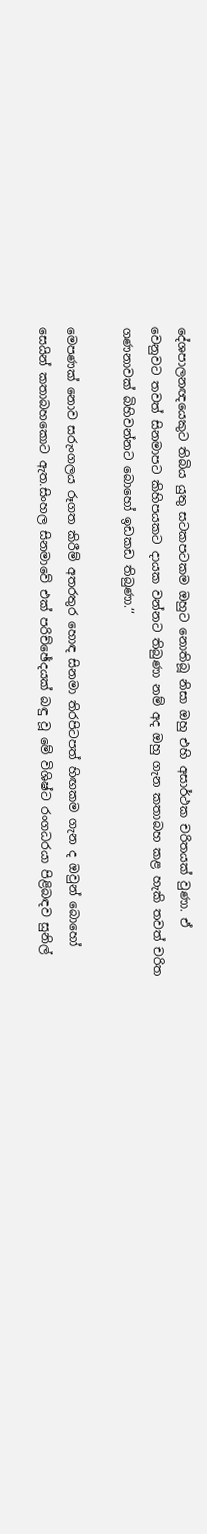දේශපාලනඥයෙකුට තිබිය යුතු සටකපටකම ඔහුට නොතිබූ නිසා ඔහු එහි අසාර්ථක චරිතයක් වුණා. ඒ වෙනුවට තවත් සිනමාපට කිහිපයකට දායක වන්නට තිබුණා නම් අද ඔහු ගැන කතාබහ කළ හැකි තවත් චරිත ගණනාවක් බිහිවන්නට බොහෝ ඉඩකඩ තිබුණා.‘‘

මෙපණක් නොව සරුංගලය රූගත කිරීම් අතරතුර හොඳ සිනමා තිරපිටපත් හිඟකම ගැන ද ඔවුන් බොහෝ සෙයින් කතාබහකොට ඇත.සිංහල සිනමාවේ එක් පරිච්ඡේදයක් බඳු වූ මේ විශිෂ්ට රංගධරයා පිළිබඳව සුනිල්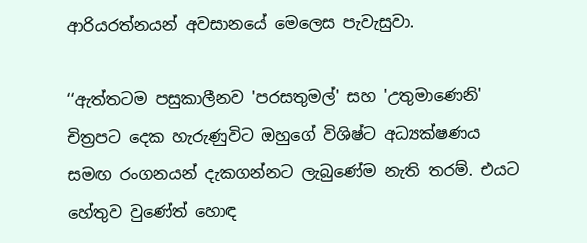ආරියරත්නයන් අවසානයේ මෙලෙස පැවැසුවා.

‘‘ඇත්තටම පසුකාලීනව 'පරසතුමල්' සහ 'උතුමාණෙනි' චිත්‍රපට දෙක හැරුණුවිට ඔහුගේ විශිෂ්ට අධ්‍යක්ෂණය සමඟ රංගනයන් දැකගන්නට ලැබුණේම නැති තරම්. එයට හේතුව වුණේත් හොඳ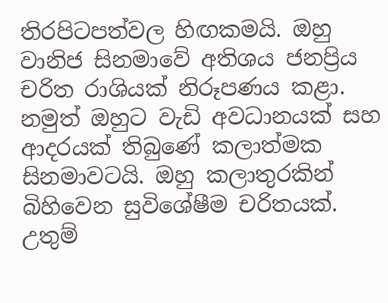තිරපිටපත්වල හිඟකමයි. ඔහු වානිජ සිනමාවේ අතිශය ජනප්‍රිය චරිත රාශියක් නිරූපණය කළා. නමුත් ඔහුට වැඩි අවධානයක් සහ ආදරයක් තිබුණේ කලාත්මක සිනමාවටයි. ඔහු කලාතුරකින් බිහිවෙන සුවිශේෂීම චරිතයක්. උතුම්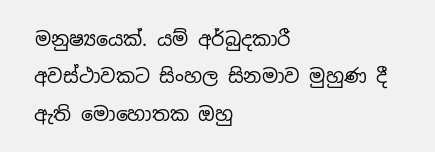මනුෂ්‍යයෙක්. යම් අර්බුදකාරී අවස්ථාවකට සිංහල සිනමාව මුහුණ දී ඇති මොහොතක ඔහු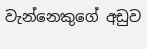වැන්නෙකුගේ අඩුව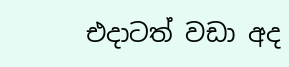එදාටත් වඩා අද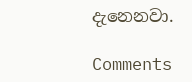දැනෙනවා.

Comments